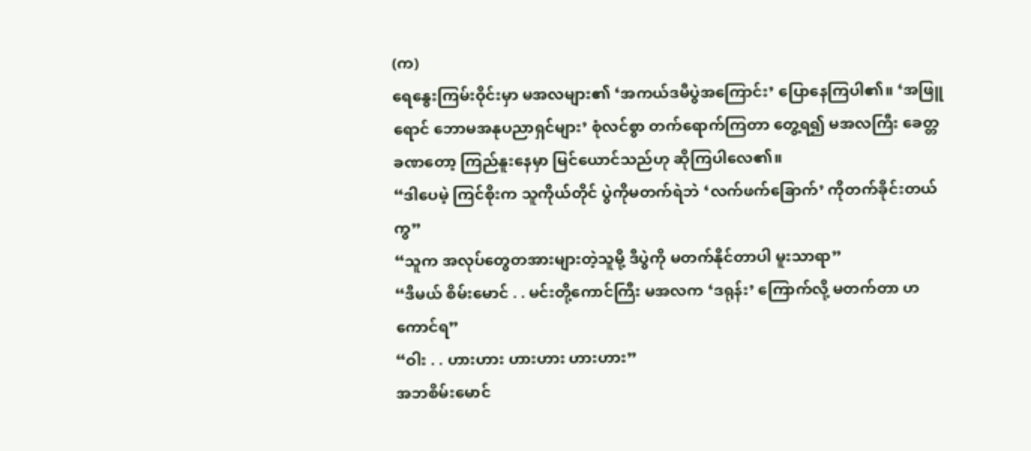(က)
ရေနွေးကြမ်းဝိုင်းမှာ မအလများ၏ ‘အကယ်ဒမီပွဲအကြောင်း’ ပြောနေကြပါ၏။ ‘အဖြူရောင် ဘောမအနုပညာရှင်များ’ စုံလင်စွာ တက်ရောက်ကြတာ တွေ့ရ၍ မအလကြီး ခေတ္တခဏတော့ ကြည်နူးနေမှာ မြင်ယောင်သည်ဟု ဆိုကြပါလေ၏။
“ဒါပေမဲ့ ကြင်စိုးက သူကိုယ်တိုင် ပွဲကိုမတက်ရဲဘဲ ‘လက်ဖက်ခြောက်’ ကိုတက်ခိုင်းတယ်ကွ”
“သူက အလုပ်တွေတအားများတဲ့သူမို့ ဒီပွဲကို မတက်နိုင်တာပါ မူးသာရာ”
“ဒီမယ် စိမ်းမောင် . . မင်းတို့ကောင်ကြီး မအလက ‘ဒရုန်း’ ကြောက်လို့ မတက်တာ ဟကောင်ရ”
“ဝါး . . ဟားဟား ဟားဟား ဟားဟား”
အဘစိမ်းမောင်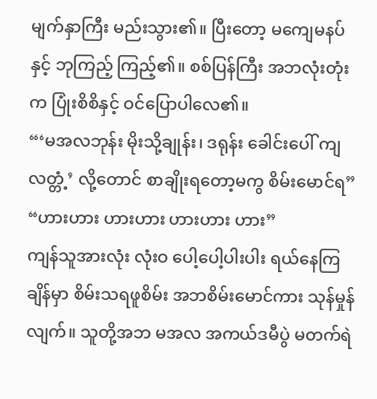မျက်နှာကြီး မည်းသွား၏။ ပြီးတော့ မကျေမနပ်နှင့် ဘုကြည့် ကြည့်၏။ စစ်ပြန်ကြီး အဘလုံးတုံးက ပြုံးစိစိနှင့် ဝင်ပြောပါလေ၏။
“‘မအလဘုန်း မိုးသို့ချုန်း၊ ဒရုန်း ခေါင်းပေါ် ကျလတ္တံ့’ လို့တောင် စာချိုးရတော့မကွ စိမ်းမောင်ရ”
“ဟားဟား ဟားဟား ဟားဟား ဟား”
ကျန်သူအားလုံး လုံးဝ ပေါ့ပေါ့ပါးပါး ရယ်နေကြချိန်မှာ စိမ်းသရဖူစိမ်း အဘစိမ်းမောင်ကား သုန်မှုန်လျက်။ သူတို့အဘ မအလ အကယ်ဒမီပွဲ မတက်ရဲ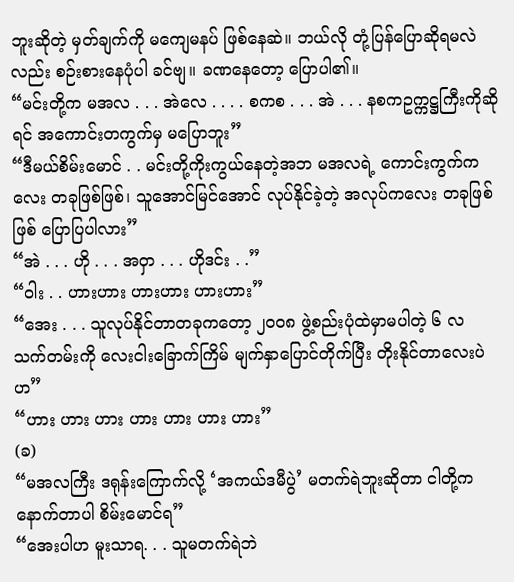ဘူးဆိုတဲ့ မှတ်ချက်ကို မကျေမနပ် ဖြစ်နေဆဲ။ ဘယ်လို တုံ့ပြန်ပြောဆိုရမလဲလည်း စဉ်းစားနေပုံပါ ခင်ဗျ။ ခဏနေတော့ ပြောပါ၏။
“မင်းတို့က မအလ . . . အဲလေ . . . . စကစ . . . အဲ . . . နစကဥက္ကဋ္ဌကြီးကိုဆိုရင် အကောင်းတကွက်မှ မပြောဘူး”
“ဒီမယ်စိမ်းမောင် . . မင်းတို့ကိုးကွယ်နေတဲ့အဘ မအလရဲ့ ကောင်းကွက်ကလေး တခုဖြစ်ဖြစ်၊ သူအောင်မြင်အောင် လုပ်နိုင်ခဲ့တဲ့ အလုပ်ကလေး တခုဖြစ်ဖြစ် ပြောပြပါလား”
“အဲ . . . ဟို . . . အဝှာ . . . ဟိုဒင်း . .”
“ဝါး . . ဟားဟား ဟားဟား ဟားဟား”
“အေး . . . သူလုပ်နိုင်တာတခုကတော့ ၂၀၀၈ ဖွဲ့စည်းပုံထဲမှာမပါတဲ့ ၆ လ သက်တမ်းကို လေးငါးခြောက်ကြိမ် မျက်နှာပြောင်တိုက်ပြီး တိုးနိုင်တာလေးပဲဟ”
“ဟား ဟား ဟား ဟား ဟား ဟား ဟား”
(ခ)
“မအလကြီး ဒရုန်းကြောက်လို့ ‘အကယ်ဒမီပွဲ’ မတက်ရဲဘူးဆိုတာ ငါတို့က နောက်တာပါ စိမ်းမောင်ရ”
“အေးပါဟ မူးသာရ. . . သူမတက်ရဲဘဲ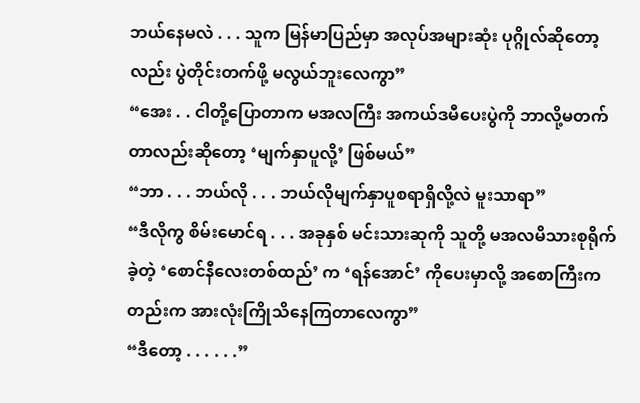ဘယ်နေမလဲ . . . သူက မြန်မာပြည်မှာ အလုပ်အများဆုံး ပုဂ္ဂိုလ်ဆိုတော့လည်း ပွဲတိုင်းတက်ဖို့ မလွယ်ဘူးလေကွာ”
“အေး . . ငါတို့ပြောတာက မအလကြီး အကယ်ဒမီပေးပွဲကို ဘာလို့မတက်တာလည်းဆိုတော့ ‘မျက်နှာပူလို့’ ဖြစ်မယ်”
“ဘာ . . . ဘယ်လို . . . ဘယ်လိုမျက်နှာပူစရာရှိလို့လဲ မူးသာရာ”
“ဒီလိုကွ စိမ်းမောင်ရ . . . အခုနှစ် မင်းသားဆုကို သူတို့ မအလမိသားစုရိုက်ခဲ့တဲ့ ‘စောင်နီလေးတစ်ထည်’ က ‘ရန်အောင်’ ကိုပေးမှာလို့ အစောကြီးကတည်းက အားလုံးကြိုသိနေကြတာလေကွာ”
“ဒီတော့ . . . . . .”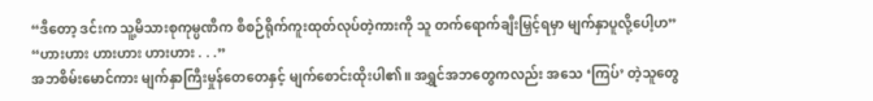“ဒီတော့ ဒင်းက သူ့မိသားစုကုမ္ပဏီက စီစဉ်ရိုက်ကူးထုတ်လုပ်တဲ့ကားကို သူ တက်ရောက်ချီးမြှင့်ရမှာ မျက်နှာပူလို့ပေါ့ဟ”
“ဟားဟား ဟားဟား ဟားဟား . . .”
အဘစိမ်းမောင်ကား မျက်နှာကြီးမှုန်တေတေနှင့် မျက်စောင်းထိုးပါ၏။ အရွှင်အဘတွေကလည်း အသေ ‘ကြပ်’ တဲ့သူတွေ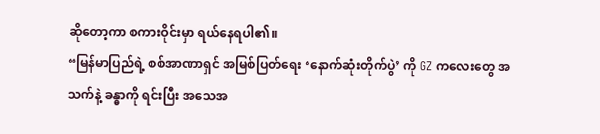ဆိုတော့ကာ စကားဝိုင်းမှာ ရယ်နေရပါ၏။
“မြန်မာပြည်ရဲ့ စစ်အာဏာရှင် အမြစ်ပြတ်ရေး ‘နောက်ဆုံးတိုက်ပွဲ’ ကို GZ ကလေးတွေ အသက်နဲ့ ခန္ဓာကို ရင်းပြီး အသေအ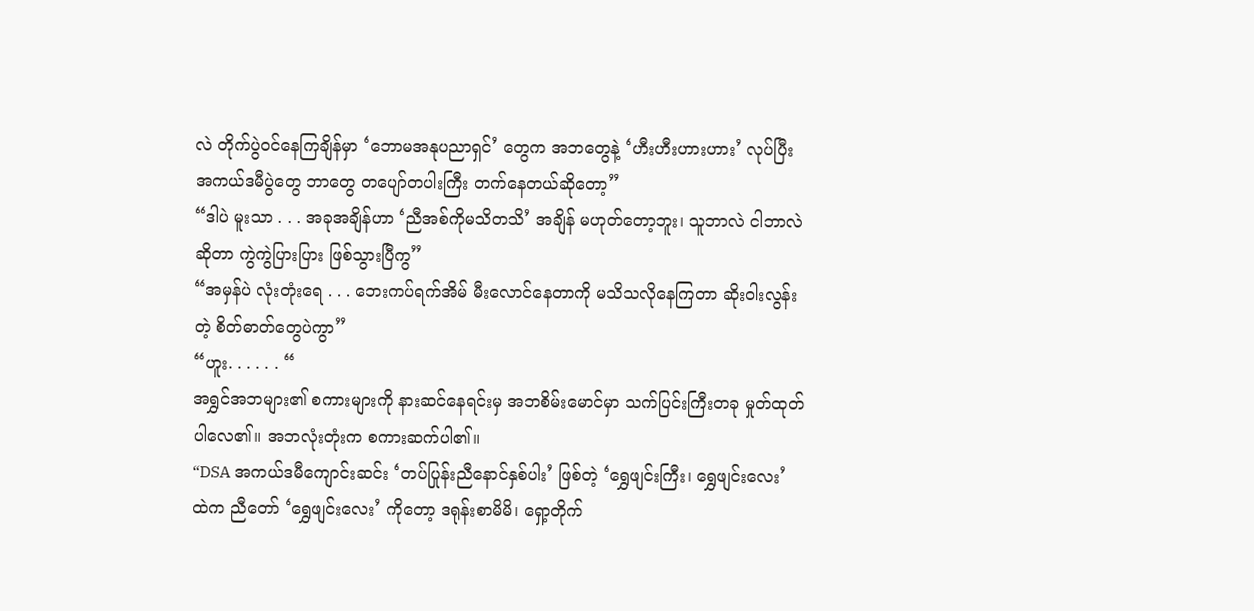လဲ တိုက်ပွဲဝင်နေကြချိန်မှာ ‘ဘောမအနုပညာရှင်’ တွေက အဘတွေနဲ့ ‘ဟီးဟီးဟားဟား’ လုပ်ပြီး အကယ်ဒမီပွဲတွေ ဘာတွေ တပျော်တပါးကြီး တက်နေတယ်ဆိုတော့”
“ဒါပဲ မူးသာ . . . အခုအချိန်ဟာ ‘ညီအစ်ကိုမသိတသိ’ အချိန် မဟုတ်တော့ဘူး၊ သူဘာလဲ ငါဘာလဲ ဆိုတာ ကွဲကွဲပြားပြား ဖြစ်သွားပြီကွ”
“အမှန်ပဲ လုံးတုံးရေ . . . ဘေးကပ်ရက်အိမ် မီးလောင်နေတာကို မသိသလိုနေကြတာ ဆိုးဝါးလွန်းတဲ့ စိတ်ဓာတ်တွေပဲကွာ”
“ဟူး. . . . . . “
အရွှင်အဘများ၏ စကားများကို နားဆင်နေရင်းမှ အဘစိမ်းမောင်မှာ သက်ပြင်းကြီးတခု မှုတ်ထုတ်ပါလေ၏။ အဘလုံးတုံးက စကားဆက်ပါ၏။
“DSA အကယ်ဒမီကျောင်းဆင်း ‘တပ်ပြုန်းညီနောင်နှစ်ပါး’ ဖြစ်တဲ့ ‘ရွှေဖျင်းကြီး၊ ရွှေဖျင်းလေး’ ထဲက ညီတော် ‘ရွှေဖျင်းလေး’ ကိုတော့ ဒရုန်းစာမိမိ၊ ရှော့တိုက်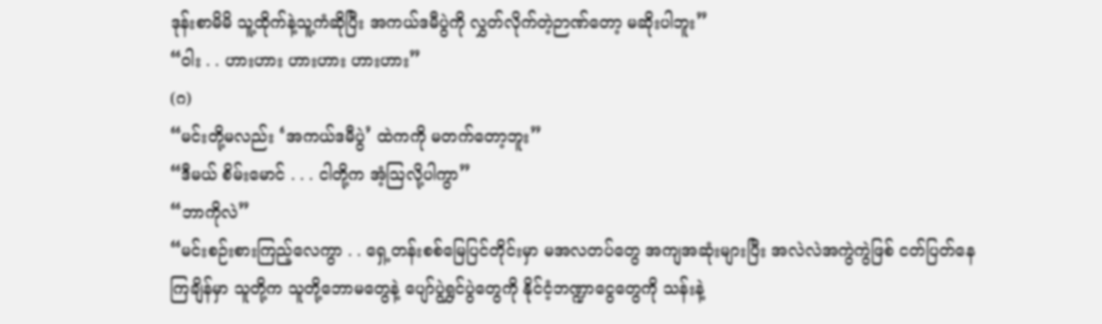ဒုန်းစာမိမိ သူ့ထိုက်နဲ့သူ့ကံဆိုပြီး အကယ်ဒမီပွဲကို လွှတ်လိုက်တဲ့ဉာဏ်တော့ မဆိုးပါဘူး”
“ဝါး . . ဟားဟား ဟားဟား ဟားဟား”
(ဂ)
“မင်းတို့မလည်း ‘အကယ်ဒမီပွဲ’ ထဲကကို မတက်တော့ဘူး”
“ဒီမယ် စိမ်းမောင် . . . ငါတို့က အံ့သြလို့ပါကွာ”
“ဘာကိုလဲ”
“မင်းစဉ်းစားကြည့်လေကွာ . . ရှေ့တန်းစစ်မြေပြင်တိုင်းမှာ မအလတပ်တွေ အကျအဆုံးများပြီး အလဲလဲအကွဲကွဲဖြစ် ငတ်ပြတ်နေကြချိန်မှာ သူတို့က သူတို့ဘောမတွေနဲ့ ပျော်ပွဲရွှင်ပွဲတွေကို နိုင်ငံ့ဘဏ္ဍာငွေတွေကို သန်းနဲ့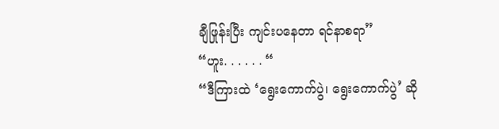ချီဖြုန်းပြီး ကျင်းပနေတာ ရင်နာစရာ”
“ဟူး. . . . . . “
“ဒီကြားထဲ ‘ရွေးကောက်ပွဲ၊ ရွေးကောက်ပွဲ’ ဆို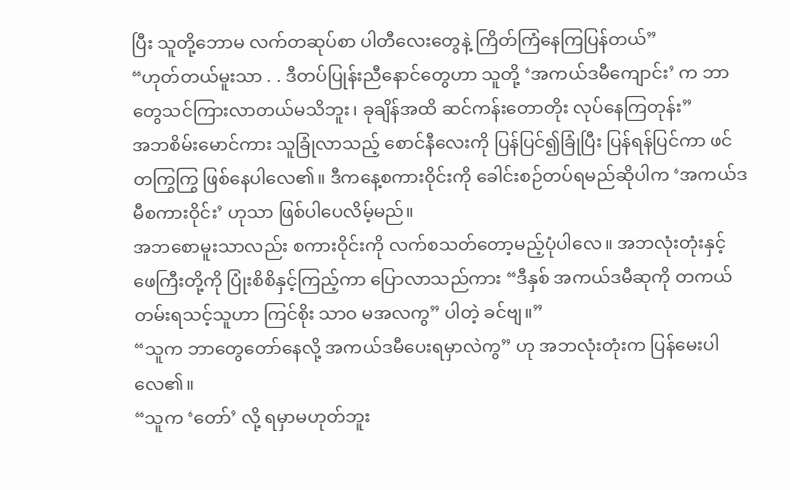ပြီး သူတို့ဘောမ လက်တဆုပ်စာ ပါတီလေးတွေနဲ့ ကြိတ်ကြံနေကြပြန်တယ်”
“ဟုတ်တယ်မူးသာ . . ဒီတပ်ပြုန်းညီနောင်တွေဟာ သူတို့ ‘အကယ်ဒမီကျောင်း’ က ဘာတွေသင်ကြားလာတယ်မသိဘူး၊ ခုချိန်အထိ ဆင်ကန်းတောတိုး လုပ်နေကြတုန်း”
အဘစိမ်းမောင်ကား သူခြုံလာသည့် စောင်နီလေးကို ပြန်ပြင်၍ခြုံပြီး ပြန်ရန်ပြင်ကာ ဖင်တကြွကြွ ဖြစ်နေပါလေ၏။ ဒီကနေ့စကားဝိုင်းကို ခေါင်းစဉ်တပ်ရမည်ဆိုပါက ‘အကယ်ဒမီစကားဝိုင်း’ ဟုသာ ဖြစ်ပါပေလိမ့်မည်။
အဘစောမူးသာလည်း စကားဝိုင်းကို လက်စသတ်တော့မည့်ပုံပါလေ။ အဘလုံးတုံးနှင့် ဖေကြီးတို့ကို ပြုံးစိစိနှင့်ကြည့်ကာ ပြောလာသည်ကား “ဒီနှစ် အကယ်ဒမီဆုကို တကယ်တမ်းရသင့်သူဟာ ကြင်စိုး သာဝ မအလကွ” ပါတဲ့ ခင်ဗျ။”
“သူက ဘာတွေတော်နေလို့ အကယ်ဒမီပေးရမှာလဲကွ” ဟု အဘလုံးတုံးက ပြန်မေးပါလေ၏။
“သူက ‘တော်’ လို့ ရမှာမဟုတ်ဘူး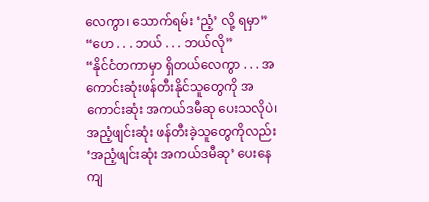လေကွာ၊ သောက်ရမ်း ‘ညံ့’ လို့ ရမှာ”
“ဟေ . . . ဘယ် . . . ဘယ်လို”
“နိုင်ငံတကာမှာ ရှိတယ်လေကွာ . . . အကောင်းဆုံးဖန်တီးနိုင်သူတွေကို အကောင်းဆုံး အကယ်ဒမီဆု ပေးသလိုပဲ၊ အညံ့ဖျင်းဆုံး ဖန်တီးခဲ့သူတွေကိုလည်း ‘အညံ့ဖျင်းဆုံး အကယ်ဒမီဆု’ ပေးနေကျ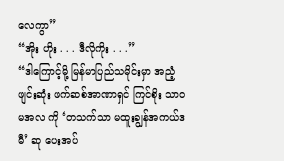လေကွာ”
“အိုး ဟိုး . . . ဒီလိုကိုး . . .”
“ဒါကြောင့်မို့ မြန်မာပြည်သမိုင်းမှာ အညံ့ဖျင်းဆုံး ဖက်ဆစ်အာဏာရှင် ကြင်စိုး သာဝ မအလ ကို ‘တသက်သာ မထူးချွန်အကယ်ဒမီ’ ဆု ပေးအပ်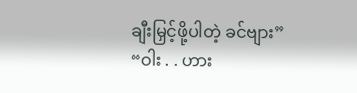ချီးမြှင့်ဖို့ပါတဲ့ ခင်ဗျား”
“ဝါး . . ဟား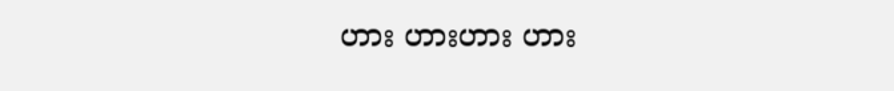ဟား ဟားဟား ဟား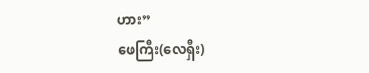ဟား”
ဖေကြီး(လေရှီး)